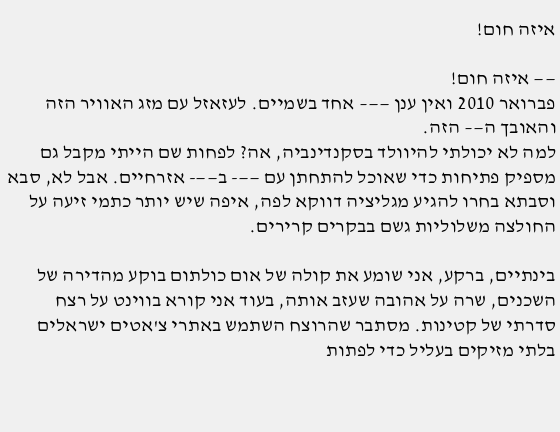איזה חום!

—— איזה חום!
פברואר 2010 ואין ענן ——– אחד בשמיים. לעזאזל עם מזג האוויר הזה והאובך ה—– הזה.
למה לא יכולתי להיוולד בסקנדינביה, אה? לפחות שם הייתי מקבל גם מספיק פתיחות כדי שאוכל להתחתן עם ——- ב——- אזרחיים. אבל לא, סבא וסבתא בחרו להגיע מגליציה דווקא לפה, איפה שיש יותר כתמי זיעה על החולצה משלוליות גשם בבקרים קרירים.

בינתיים, ברקע, אני שומע את קולה של אום כולתום בוקע מהדירה של השכנים, שרה על אהובה שעזב אותה, בעוד אני קורא בווינט על רצח סדרתי של קטינות. מסתבר שהרוצח השתמש באתרי צ'אטים ישראלים בלתי מזיקים בעליל כדי לפתות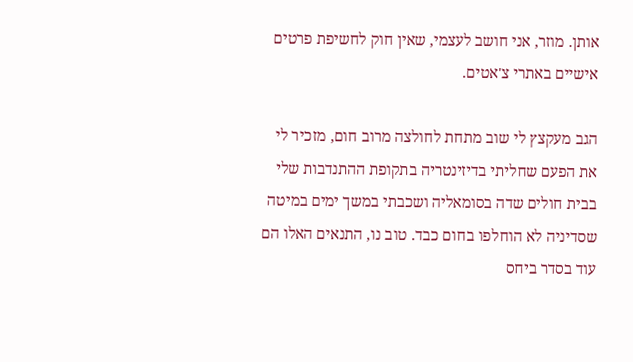אותן. מוזר, אני חושב לעצמי, שאין חוק לחשיפת פרטים אישיים באתרי צ'אטים.

הגב מעקצץ לי שוב מתחת לחולצה מרוב חום, מזכיר לי את הפעם שחליתי בדיזינטריה בתקופת ההתנדבות שלי בבית חולים שדה בסומאליה ושכבתי במשך ימים במיטה שסדיניה לא הוחלפו בחום כבד. טוב נו, התנאים האלו הם עוד בסדר ביחס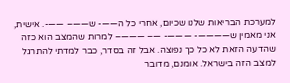למערכת הבריאות שלנו שכיום, אחרי כל ה——- ש——– ——-. אישית, אני מאמין ש————- ———- —– ———– למרות שהמצב הוא כזה שהדעה הזאת לא כל כך נפוצה. אבל זה בסדר, כבר למדתי להתרגל למצב הזה בישראל. אומנם, מדובר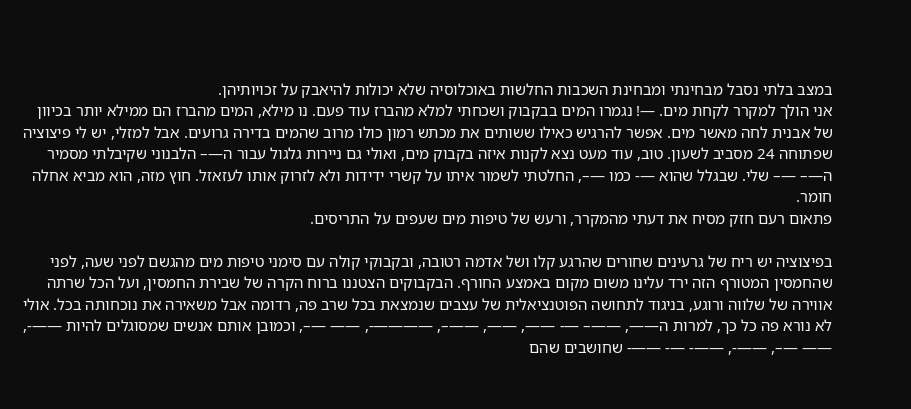במצב בלתי נסבל מבחינתי ומבחינת השכבות החלשות באוכלוסיה שלא יכולות להיאבק על זכויותיהן.
אני הולך למקרר לקחת מים. —! נגמרו המים בבקבוק ושכחתי למלא מהברז עוד פעם. נו מילא, המים מהברז הם ממילא יותר בכיוון של אבנית לחה מאשר מים. אפשר להרגיש כאילו ששותים את מכתש רמון כולו מרוב שהמים בדירה גרועים. אבל למזלי, יש לי פיצוציה שפתוחה 24 מסביב לשעון. טוב, עוד מעט נצא לקנות איזה בקבוק מים, ואולי גם ניירות גלגול עבור ה—– הלבנוני שקיבלתי מסמיר ה—– —– שלי. שבגלל שהוא —- כמו —–, החלטתי לשמור איתו על קשרי ידידות ולא לזרוק אותו לעזאזל. חוץ מזה, הוא מביא אחלה חומר.
פתאום רעם חזק מסיח את דעתי מהמקרר, ורעש של טיפות מים שעפים על התריסים.

בפיצוציה יש ריח של גרעינים שחורים שהרגע קלו ושל אדמה רטובה, ובקבוקי קולה עם סימני טיפות מים מהגשם לפני שעה, לפני שהחמסין המטורף הזה ירד עלינו משום מקום באמצע החורף. הבקבוקים הצטננו ברוח הקרה של שבירת החמסין, ועל הכל שרתה אווירה של שלווה ורוגע, בניגוד לתחושה הפוטנציאלית של עצבים שנמצאת בכל שרב פה, רדומה אבל משאירה את נוכחותה בכל. אולי לא נורא פה כל כך, למרות ה——, ——– —- ——, ——, ——–, ————-, —— —–, וכמובן אותם אנשים שמסוגלים להיות ——-, —— —–, ——-, ——- —- ——- שחושבים שהם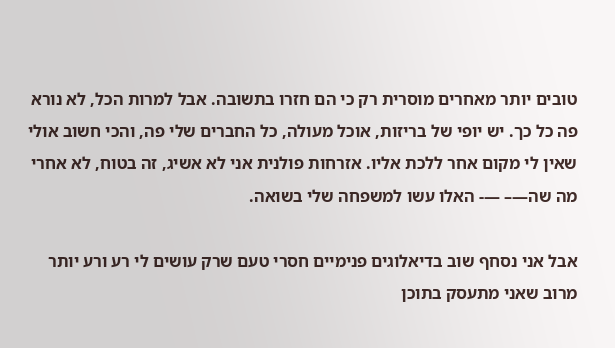טובים יותר מאחרים מוסרית רק כי הם חזרו בתשובה. אבל למרות הכל, לא נורא פה כל כך. יש יופי של בריזות, אוכל מעולה, כל החברים שלי פה, והכי חשוב אולי שאין לי מקום אחר ללכת אליו. אזרחות פולנית אני לא אשיג, זה בטוח, לא אחרי מה שה—– —- האלו עשו למשפחה שלי בשואה.

אבל אני נסחף שוב בדיאלוגים פנימיים חסרי טעם שרק עושים לי רע ורע יותר מרוב שאני מתעסק בתוכן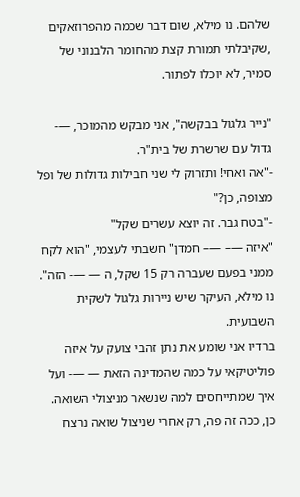שלהם. נו מילא, שום דבר שכמה מהפרוזאקים ,שקיבלתי תמורת קצת מהחומר הלבנוני של סמיר, לא יוכלו לפתור.

"נייר גלגול בבקשה", אני מבקש מהמוכר, —- גדול עם שרשרת של בית"ר.
-"אה ואחי! ותזרוק לי שני חבילות גדולות של ופל מצופה, כן?"
-"בטח גבר. זה יוצא עשרים שקל"
"איזה —– —– חמדן" חשבתי לעצמי, "הוא לקח ממני בפעם שעברה רק 15 שקל, ה — —- הזה". נו מילא, העיקר שיש ניירות גלגול לשקית השבועית.
ברדיו אני שומע את נתן זהבי צועק על איזה פוליטיקאי על כמה שהמדינה הזאת — —- ועל איך שמתייחסים למה שנשאר מניצולי השואה. כן, ככה זה פה, רק אחרי שניצול שואה נרצח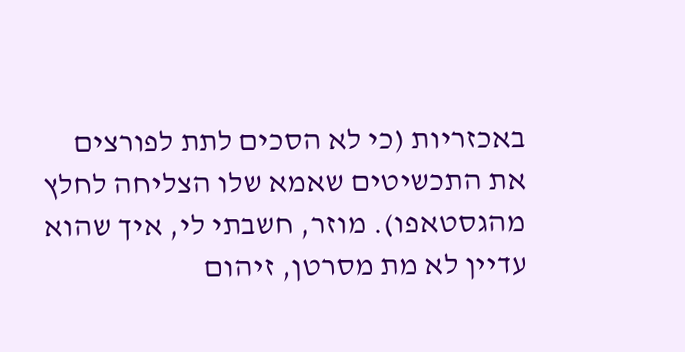באכזריות (כי לא הסכים לתת לפורצים את התכשיטים שאמא שלו הצליחה לחלץ מהגסטאפו). מוזר, חשבתי לי, איך שהוא עדיין לא מת מסרטן, זיהום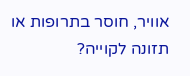אוויר, חוסר בתרופות או תזונה לקוייה?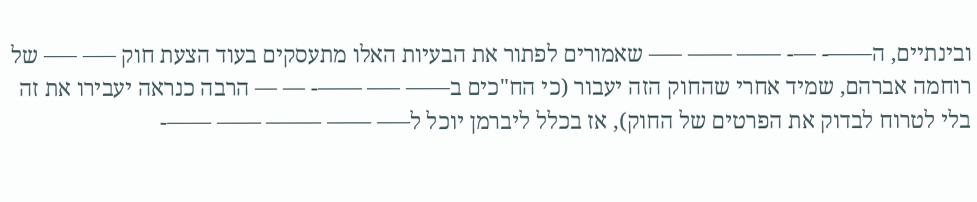ובינתיים, ה——- —- —— —— —– שאמורים לפתור את הבעיות האלו מתעסקים בעוד הצעת חוק —– —– של רוחמה אברהם, שמיד אחרי שהחוק הזה יעבור (כי הח"כים ב—— —– ——- — — הרבה כנראה יעבירו את זה בלי לטרוח לבדוק את הפרטים של החוק), אז בכלל ליברמן יוכל ל—– —— ——– —— ——-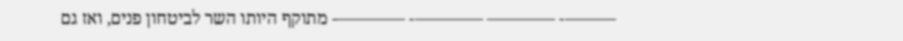———- ———— ————- ————- מתוקף היותו השר לביטחון פנים, ואז גם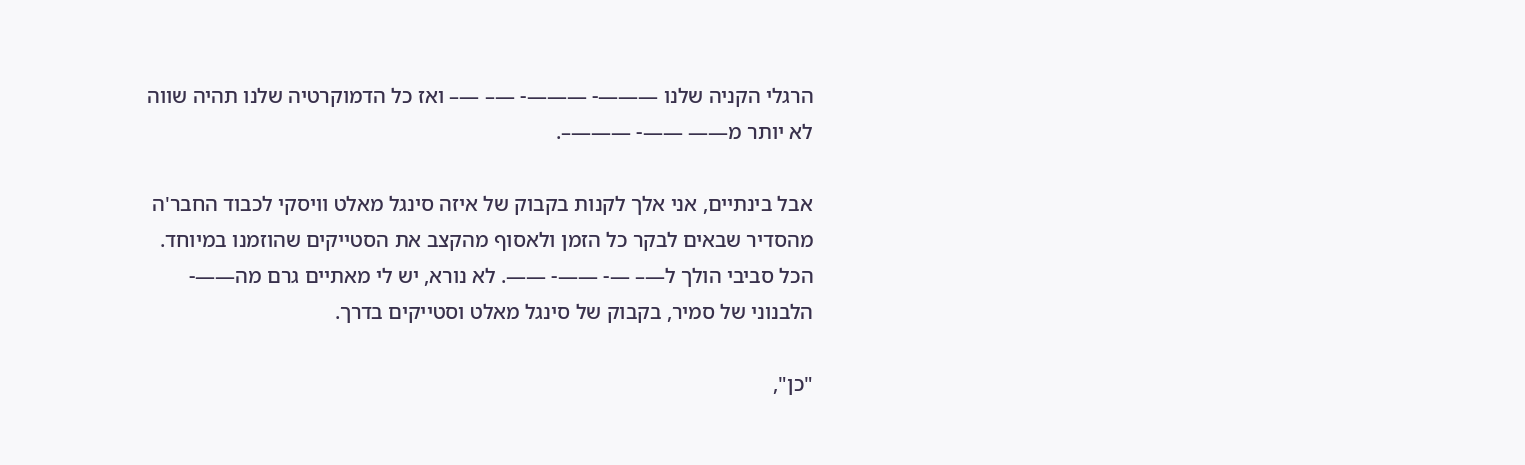הרגלי הקניה שלנו ———- ———- —– —– ואז כל הדמוקרטיה שלנו תהיה שווה לא יותר מ—— ——- ———–.

אבל בינתיים, אני אלך לקנות בקבוק של איזה סינגל מאלט וויסקי לכבוד החבר'ה מהסדיר שבאים לבקר כל הזמן ולאסוף מהקצב את הסטייקים שהוזמנו במיוחד. הכל סביבי הולך ל—– —- ——- ——. לא נורא, יש לי מאתיים גרם מה——- הלבנוני של סמיר, בקבוק של סינגל מאלט וסטייקים בדרך.

"כן",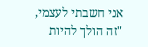אני חשבתי לעצמי, "זה הולך להיות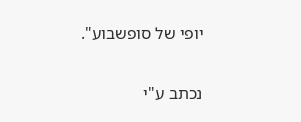יופי של סופשבוע".

נכתב ע"י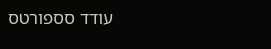עודד סספורטס